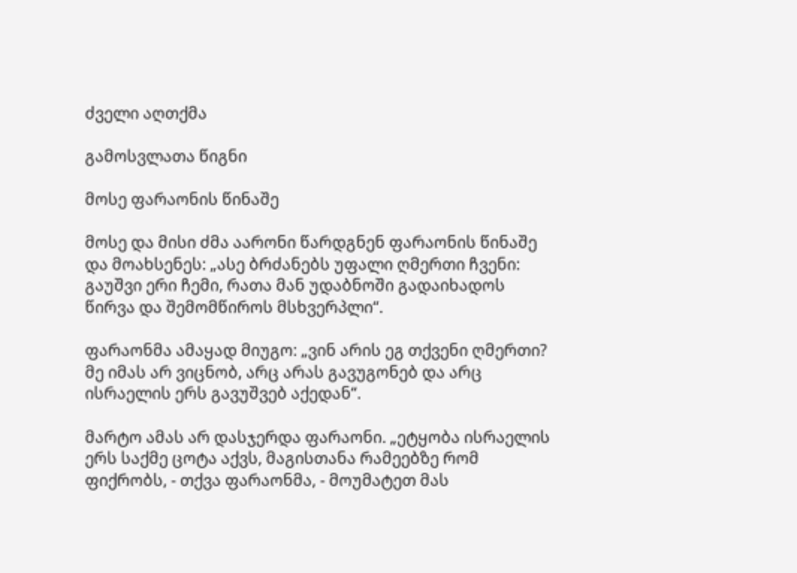ძველი აღთქმა

გამოსვლათა წიგნი

მოსე ფარაონის წინაშე

მოსე და მისი ძმა აარონი წარდგნენ ფარაონის წინაშე და მოახსენეს: „ასე ბრძანებს უფალი ღმერთი ჩვენი: გაუშვი ერი ჩემი, რათა მან უდაბნოში გადაიხადოს წირვა და შემომწიროს მსხვერპლი“.

ფარაონმა ამაყად მიუგო: „ვინ არის ეგ თქვენი ღმერთი? მე იმას არ ვიცნობ, არც არას გავუგონებ და არც ისრაელის ერს გავუშვებ აქედან“.

მარტო ამას არ დასჯერდა ფარაონი. „ეტყობა ისრაელის ერს საქმე ცოტა აქვს, მაგისთანა რამეებზე რომ ფიქრობს, - თქვა ფარაონმა, - მოუმატეთ მას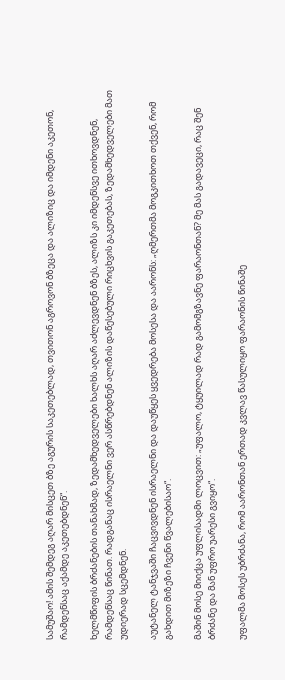სამუშაო! ამის შემდეგ აღარ მისცეთ ბზე აგურის საკეთებლად, თვითონ აგროვონ ბზეცა და ალიზიც და იმდენი აკეთონ, რამდენსაც აქამდე აკეთებდნენ“.

ხელმწიფის ბრძანების თანახმად, ზედამხედველები ხალხს აღარ აძლევდნენ ბზეს, ალიზს კი იმდენსვე ითხოვდნენ, რამდენსაც წინათ. რადგანაც ისრაელნი ვერ ასწრებდნენ ალიზის დაწესებული რიცხვის გაკეთებას, ზედამხედველები მათ უდიერად სცემდნენ.

აუტანელ ტანჯვაში ჩაცვივდნენ ისრაელნი და დაუწყეს ყვედრება მოსესა და აარონს: „ღმერთმა მოგკითხოთ თქვენ, რომ გახდით მიზეზი ჩვენი წვალებისაო“.

მაშინ მოსე მიიქცა უფლისადმი ლოცვით: „უფალო, ტყუილად რად გამომგზავნე ფარაონთან? მე მას გადავეცი, რაც შენ ბრძანე და მან უფრო უარესი გვიყო“.

უფალმა მოსეს უბრძანა, რომ აარონთან ერთად კვლავ წასულიყო ფარაონის წინაშე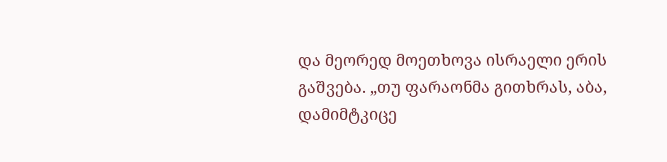და მეორედ მოეთხოვა ისრაელი ერის გაშვება. „თუ ფარაონმა გითხრას, აბა, დამიმტკიცე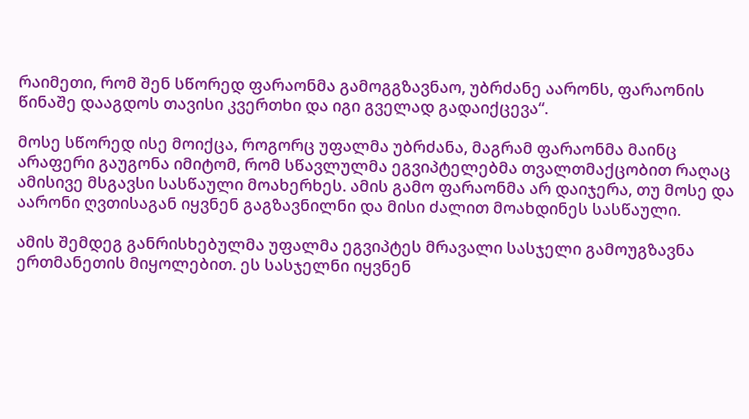რაიმეთი, რომ შენ სწორედ ფარაონმა გამოგგზავნაო, უბრძანე აარონს, ფარაონის წინაშე დააგდოს თავისი კვერთხი და იგი გველად გადაიქცევა“.

მოსე სწორედ ისე მოიქცა, როგორც უფალმა უბრძანა, მაგრამ ფარაონმა მაინც არაფერი გაუგონა იმიტომ, რომ სწავლულმა ეგვიპტელებმა თვალთმაქცობით რაღაც ამისივე მსგავსი სასწაული მოახერხეს. ამის გამო ფარაონმა არ დაიჯერა, თუ მოსე და აარონი ღვთისაგან იყვნენ გაგზავნილნი და მისი ძალით მოახდინეს სასწაული.

ამის შემდეგ განრისხებულმა უფალმა ეგვიპტეს მრავალი სასჯელი გამოუგზავნა ერთმანეთის მიყოლებით. ეს სასჯელნი იყვნენ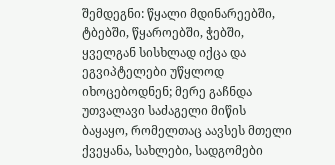შემდეგნი: წყალი მდინარეებში, ტბებში, წყაროებში, ჭებში, ყველგან სისხლად იქცა და ეგვიპტელები უწყლოდ იხოცებოდნენ; მერე გაჩნდა უთვალავი საძაგელი მიწის ბაყაყო, რომელთაც აავსეს მთელი ქვეყანა, სახლები, სადგომები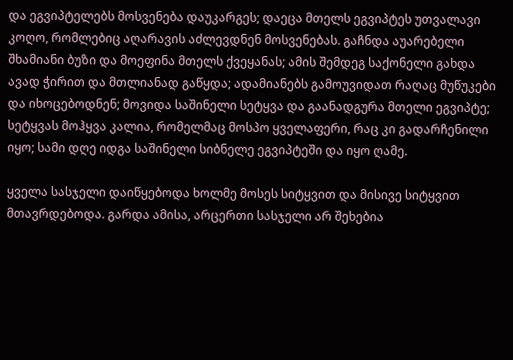და ეგვიპტელებს მოსვენება დაუკარგეს; დაეცა მთელს ეგვიპტეს უთვალავი კოღო, რომლებიც აღარავის აძლევდნენ მოსვენებას. გაჩნდა აუარებელი შხამიანი ბუზი და მოეფინა მთელს ქვეყანას; ამის შემდეგ საქონელი გახდა ავად ჭირით და მთლიანად გაწყდა; ადამიანებს გამოუვიდათ რაღაც მუწუკები და იხოცებოდნენ; მოვიდა საშინელი სეტყვა და გაანადგურა მთელი ეგვიპტე; სეტყვას მოჰყვა კალია, რომელმაც მოსპო ყველაფერი, რაც კი გადარჩენილი იყო; სამი დღე იდგა საშინელი სიბნელე ეგვიპტეში და იყო ღამე.

ყველა სასჯელი დაიწყებოდა ხოლმე მოსეს სიტყვით და მისივე სიტყვით მთავრდებოდა. გარდა ამისა, არცერთი სასჯელი არ შეხებია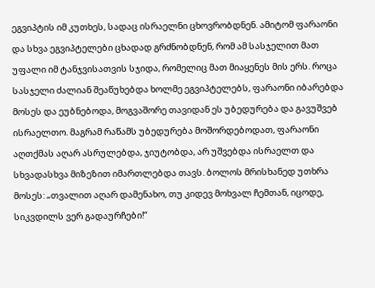ეგვიპტის იმ კუთხეს, სადაც ისრაელნი ცხოვრობდნენ. ამიტომ ფარაონი და სხვა ეგვიპტელები ცხადად გრძნობდნენ, რომ ამ სასჯელით მათ უფალი იმ ტანჯვისათვის სჯიდა, რომელიც მათ მიაყენეს მის ერს. როცა სასჯელი ძალიან შეაწუხებდა ხოლმე ეგვიპტელებს, ფარაონი იბარებდა მოსეს და ეუბნებოდა, მოგვაშორე თავიდან ეს უბედურება და გავუშვებ ისრაელთო. მაგრამ რაწამს უბედურება მოშორდებოდათ, ფარაონი აღთქმას აღარ ასრულებდა, ჯიუტობდა, არ უშვებდა ისრაელთ და სხვადასხვა მიზეზით იმართლებდა თავს. ბოლოს მრისხანედ უთხრა მოსეს: „თვალით აღარ დამენახო, თუ კიდევ მოხვალ ჩემთან, იცოდე, სიკვდილს ვერ გადაურჩები!“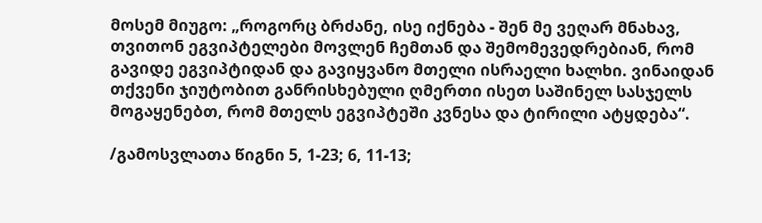მოსემ მიუგო: „როგორც ბრძანე, ისე იქნება - შენ მე ვეღარ მნახავ, თვითონ ეგვიპტელები მოვლენ ჩემთან და შემომევედრებიან, რომ გავიდე ეგვიპტიდან და გავიყვანო მთელი ისრაელი ხალხი. ვინაიდან თქვენი ჯიუტობით განრისხებული ღმერთი ისეთ საშინელ სასჯელს მოგაყენებთ, რომ მთელს ეგვიპტეში კვნესა და ტირილი ატყდება“.

/გამოსვლათა წიგნი 5, 1-23; 6, 11-13;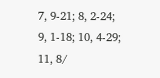7, 9-21; 8, 2-24; 9, 1-18; 10, 4-29; 11, 8/